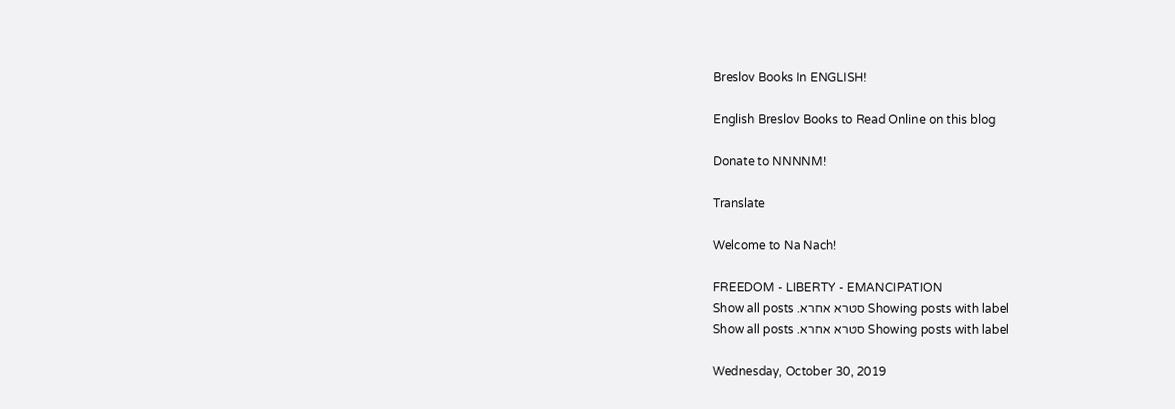Breslov Books In ENGLISH!

English Breslov Books to Read Online on this blog

Donate to NNNNM!

Translate

Welcome to Na Nach!

FREEDOM - LIBERTY - EMANCIPATION
Showing posts with label סטרא אחרא. Show all posts
Showing posts with label סטרא אחרא. Show all posts

Wednesday, October 30, 2019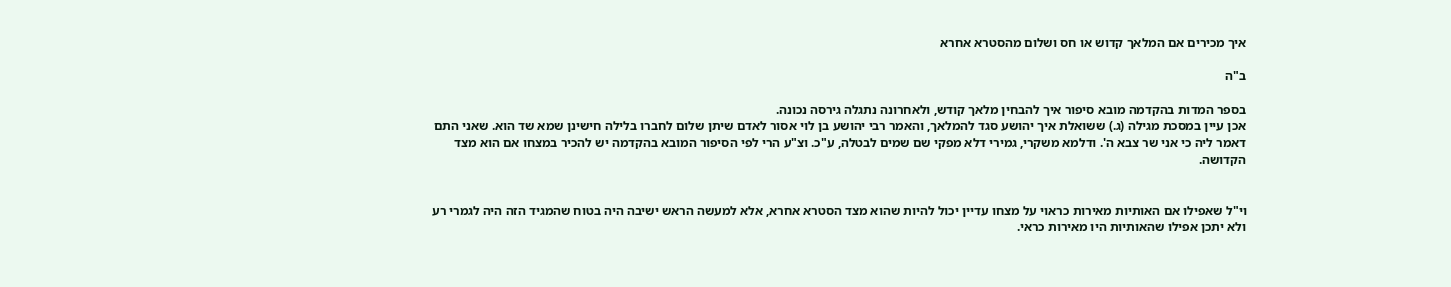איך מכירים אם המלאך קדוש או חס ושלום מהסטרא אחרא

ב"ה

בספר המדות בהקדמה מובא סיפור איך להבחין מלאך קודש, ולאחרונה נתגלה גירסה נכונה.
אכן עיין במסכת מגילה (ג.) ששואלת איך יהושע סגד להמלאך, והאמר רבי יהושע בן לוי אסור לאדם שיתן שלום לחברו בלילה חישינן שמא שד הוא. שאני התם דאמר ליה כי אני שר צבא ה'. ודלמא משקרי, גמירי דלא מפקי שם שמים לבטלה, ע"כ. וצ"ע הרי לפי הסיפור המובא בהקדמה יש להכיר במצחו אם הוא מצד הקדושה.


וי"ל שאפילו אם האותיות מאירות כראוי על מצחו עדיין יכול להיות שהוא מצד הסטרא אחרא, אלא למעשה הראש ישיבה היה בטוח שהמגיד הזה היה לגמרי רע ולא יתכן אפילו שהאותיות היו מאירות כראי.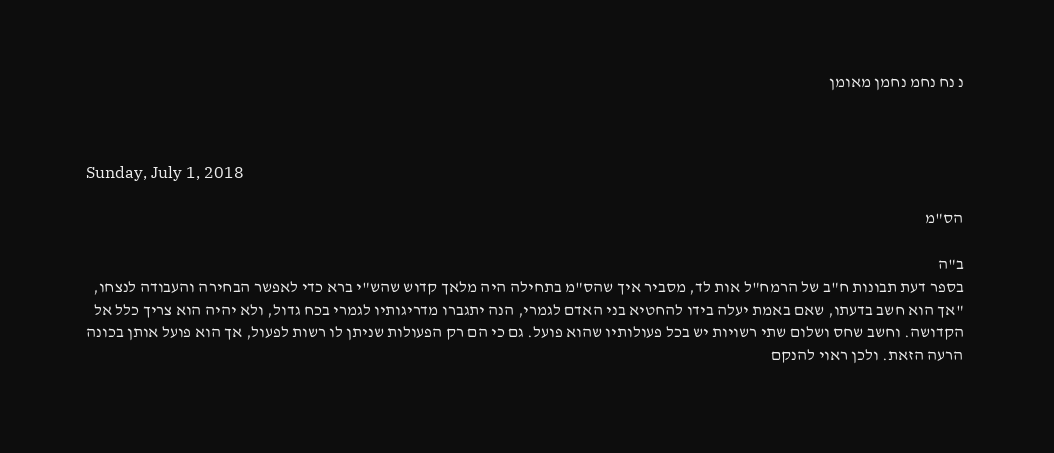נ נח נחמ נחמן מאומן



Sunday, July 1, 2018

הס"מ

ב"ה
בספר דעת תבונות ח"ב של הרמח"ל אות לד, מסביר איך שהס"מ בתחילה היה מלאך קדוש שהש"י ברא כדי לאפשר הבחירה והעבודה לנצחו, "אך הוא חשב בדעתו, שאם באמת יעלה בידו להחטיא בני האדם לגמרי, הנה יתגברו מדריגותיו לגמרי בכח גדול, ולא יהיה הוא צריך כלל אל הקדושה. וחשב שחס ושלום שתי רשויות יש בכל פעולותיו שהוא פועל. גם כי הם רק הפעולות שניתן לו רשות לפעול, אך הוא פועל אותן בכונה הרעה הזאת. ולכן ראוי להנקם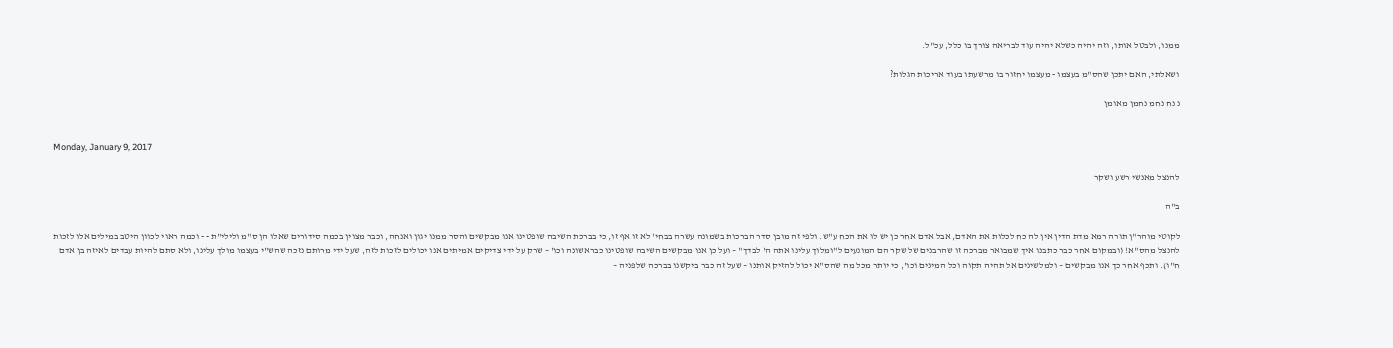ממנו, ולבטל אותו, וזה יהיה כשלא יהיה עוד לבריאה צורך בו כלל, עכ"ל.

ושאלתי, האם יתכן שהס"מ בעצמו - מעצמו יחזור בו מרשעתו בעוד אריכות הגלות?

נ נח נחמ נחמן מאומן


Monday, January 9, 2017

להנצל מאנשי רשע ושקר

ב"ה

לקוטי מוהר"ן תורה רמא מדת הדין אין לה כח לכלות את האדם, אבל אדם אחר כן יש לו את הכח ע"ש. ולפי זה מובן סדר הברכות בשמונה עשרה בבחי' לא זו אף זו, כי בברכת השיבה שופטינו אנו מבקשים והסר ממנו יגון ואנחה, וכבר מצוין בכמה סידורים שאלו הן ס"מ ולילי"ת - - וכמה ראוי לכוון היטב במילים אלו לזכות להנצל מהס"א! (ובמקום אחר כבר כתבנו איך שמבואר מברכה זו שהרבנים של שקר הם המונעים ל"ומלוך עלינו אתה ה' לבדך" – ועל כן אנו מבקשים השיבה שופטינו כבראשונה וכו' – שרק על ידי צדיקים אמיתים אנו יכולים לזכות לזה, שעל ידי מרותם נזכה שהש"י בעצמו מולך עלינו, ולא סתם להיות עבדים לאיזה בן אדם ח"ו). ותכף אחר כך אנו מבקשים – ולמלשינים אל תהיה תקוה וכל המינים וכו', כי יותר מכל מה שהס"א יכול להזיק אותנו – שעל זה כבר ביקשנו בברכה שלפניה –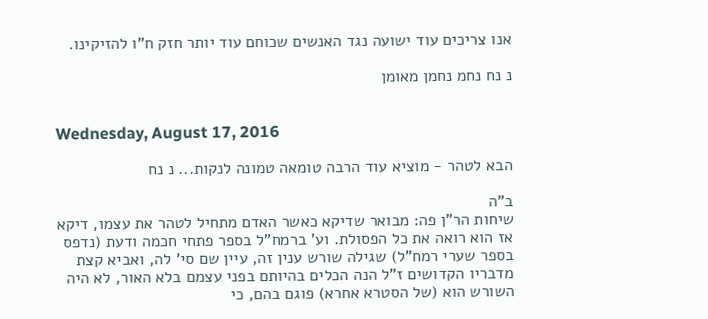אנו צריכים עוד ישועה נגד האנשים שכוחם עוד יותר חזק ח"ו להזיקינו.

נ נח נחמ נחמן מאומן


Wednesday, August 17, 2016

הבא לטהר - מוציא עוד הרבה טומאה טמונה לנקות... נ נח

ב"ה
שיחות הר"ן פה: מבואר שדיקא כאשר האדם מתחיל לטהר את עצמו, דיקא אז הוא רואה את כל הפסולת. וע' ברמח"ל בספר פתחי חכמה ודעת (נדפס בספר שערי רמח"ל) שגילה שורש ענין זה, עיין שם סי' לה, ואביא קצת מדבריו הקדושים ז"ל הנה הכלים בהיותם בפני עצמם בלא האור, לא היה השורש הוא (של הסטרא אחרא) פוגם בהם, כי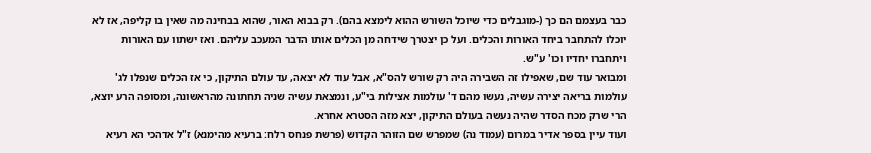כבר בעצמם הם כך (-מוגבלים כדי שיוכל השורש ההוא לימצא בהם). רק בבוא האור, שהוא בבחינה מה שאין בו קליפה, אז לא יוכלו להתחבר ביחד האורות והכלים. ועל כן יצטרך שידחה מן הכלים אותו הדבר המעכב עליהם. ואז ישתוו עם האורות ויתחברו יחדיו וכו' ע"ש.
ומבואר עוד שם, שאפילו זה השבירה היה רק שורש להס"א, אבל עוד לא יצאה, עד עולם התיקון, כי אז הכלים שנפלו לג' עולמות בריאה יצירה עשיה, נעשו מהם ד' עולמות אצילות בי"ע, ונמצאת עשיה שניה תחתונה מהראשונה, ומסופה הרע יוצא, הרי שרק מכח הסדר שהיה נעשה בעולם התיקון, יצא מזה הסטרא אחרא.
ועוד עיין בספר אדיר במרום (עמוד נה) שמפרש שם הזוהר הקדוש (פרשת פנחס רלח: ברעיא מהימנא) ז"ל אדהכי הא רעיא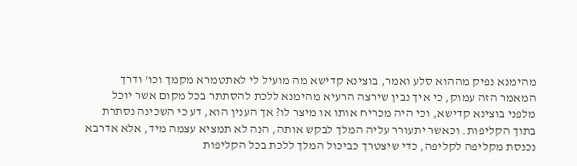מהימנא נפיק מההוא סלע ואמר, בוצינא קדישא מה מועיל לי לאתטמרא מקמך וכו' ודרך המאמר הזה עמוק, כי איך נבין שירצה הרעיא מהימנא ללכת להסתתר בכל מקום אשר יוכל מלפני בוצינא קדישא, וכי היה מכריח אותו או מיצר לו? אך הענין הוא, דע כי השכינה נסתרת בתוך הקליפות. וכאשר יתעורר עליה המלך לבקש אותה, הנה לא תמציא עצמה מיד, אלא אדרבא נכנסת מקליפה לקליפה, כדי שיצטרך כביכול המלך ללכת בכל הקליפות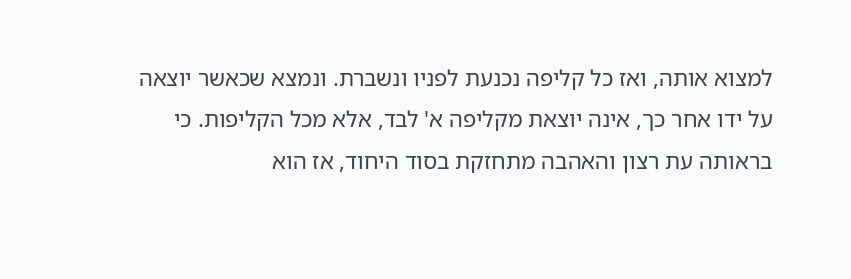למצוא אותה, ואז כל קליפה נכנעת לפניו ונשברת. ונמצא שכאשר יוצאה על ידו אחר כך, אינה יוצאת מקליפה א' לבד, אלא מכל הקליפות. כי בראותה עת רצון והאהבה מתחזקת בסוד היחוד, אז הוא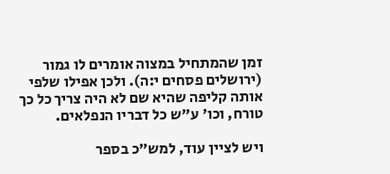זמן שהמתחיל במצוה אומרים לו גמור (ירושלים פסחים י:ה). ולכן אפילו שלפי אותה קליפה שהיא שם לא היה צריך כל כך טורח, וכו' ע"ש כל דבריו הנפלאים.

ויש לציין עוד, למש"כ בספר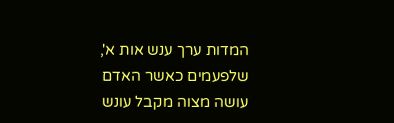המדות ערך ענש אות א', שלפעמים כאשר האדם עושה מצוה מקבל עונש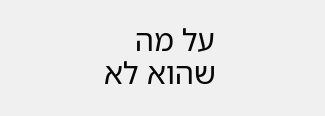על מה שהוא לא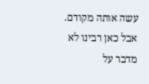עשה אותה מקודם. אבל כאן רבינו לא מדבר על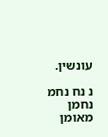עונשין.

נ נח נחמ נחמן מאומן